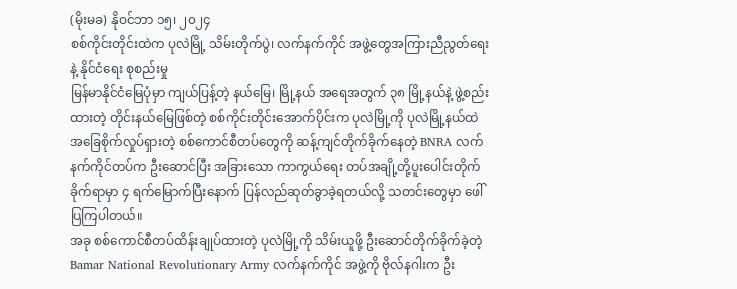(မိုးမခ) နိုဝင်ဘာ ၁၅၊ ၂၀၂၄
စစ်ကိုင်းတိုင်းထဲက ပုလဲမြို့ သိမ်းတိုက်ပွဲ၊ လက်နက်ကိုင် အဖွဲ့တွေအကြားညီညွတ်ရေး နဲ့ နိုင်ငံရေး စုစည်းမှု
မြန်မာနိုင်ငံမြေပုံမှာ ကျယ်ပြန့်တဲ့ နယ်မြေ၊ မြို့နယ် အရေအတွက် ၃၈ မြို့နယ်နဲ့ ဖွဲ့စည်းထားတဲ့ တိုင်းနယ်မြေဖြစ်တဲ့ စစ်ကိုင်းတိုင်းအောက်ပိုင်းက ပုလဲမြို့ကို ပုလဲမြို့နယ်ထဲ အခြေစိုက်လှုပ်ရှားတဲ့ စစ်ကောင်စီတပ်တွေကို ဆန့်ကျင်တိုက်ခိုက်နေတဲ့ BNRA လက်နက်ကိုင်တပ်က ဦးဆောင်ပြီး အခြားသော ကာကွယ်ရေး တပ်အချို့တို့ပူးပေါင်းတိုက်ခိုက်ရာမှာ ၄ ရက်မြောက်ပြီးနောက် ပြန်လည်ဆုတ်ခွာခဲ့ရတယ်လို့ သတင်းတွေမှာ ဖေါ်ပြကြပါတယ်။
အခု စစ်ကောင်စီတပ်ထိန်းချုပ်ထားတဲ့ ပုလဲမြို့ကို သိမ်းယူဖို့ ဦးဆောင်တိုက်ခိုက်ခဲ့တဲ့ Bamar National Revolutionary Army လက်နက်ကိုင် အဖွဲ့ကို ဗိုလ်နဂါးက ဦး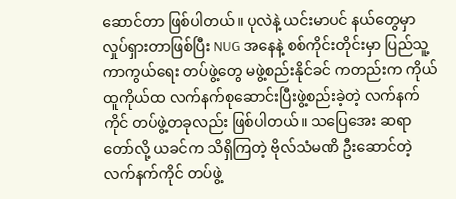ဆောင်တာ ဖြစ်ပါတယ်။ ပုလဲနဲ့ ယင်းမာပင် နယ်တွေမှာ လှုပ်ရှားတာဖြစ်ပြီး NUG အနေနဲ့ စစ်ကိုင်းတိုင်းမှာ ပြည်သူ့ကာကွယ်ရေး တပ်ဖွဲ့တွေ မဖွဲ့စည်းနိုင်ခင် ကတည်းက ကိုယ်ထူကိုယ်ထ လက်နက်စုဆောင်းပြီးဖွဲ့စည်းခဲ့တဲ့ လက်နက်ကိုင် တပ်ဖွဲ့တခုလည်း ဖြစ်ပါတယ်။ သပြေအေး ဆရာတော်လို့ ယခင်က သိရှိကြတဲ့ ဗိုလ်သံမဏိ ဦးဆောင်တဲ့ လက်နက်ကိုင် တပ်ဖွဲ့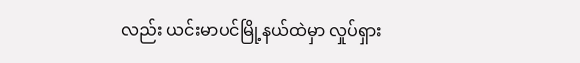လည်း ယင်းမာပင်မြို့နယ်ထဲမှာ လှုပ်ရှား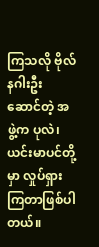ကြသလို ဗိုလ်နဂါးဦးဆောင်တဲ့ အဖွဲ့က ပုလဲ၊ ယင်းမာပင်တို့မှာ လှုပ်ရှားကြတာဖြစ်ပါတယ်။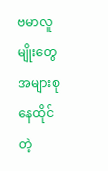ဗမာလူမျိုးတွေ အများစုနေထိုင်တဲ့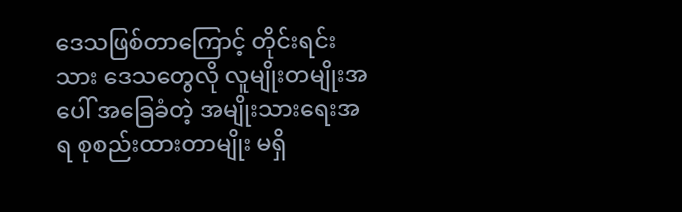ဒေသဖြစ်တာကြောင့် တိုင်းရင်းသား ဒေသတွေလို လူမျိုးတမျိုးအပေါ် အခြေခံတဲ့ အမျိုးသားရေးအရ စုစည်းထားတာမျိုး မရှိ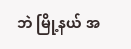ဘဲ မြို့နယ် အ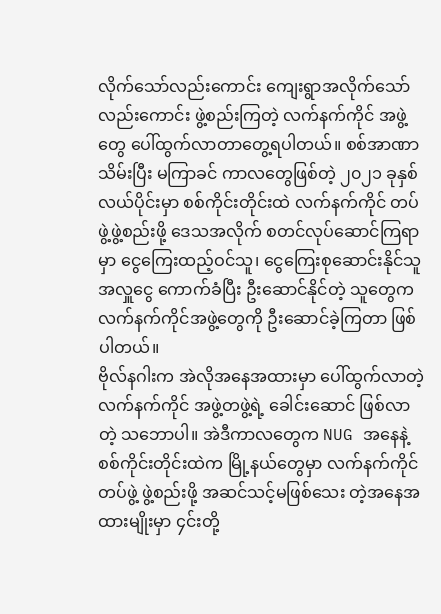လိုက်သော်လည်းကောင်း ကျေးရွာအလိုက်သော်လည်းကောင်း ဖွဲ့စည်းကြတဲ့ လက်နက်ကိုင် အဖွဲ့တွေ ပေါ်ထွက်လာတာတွေ့ရပါတယ်။ စစ်အာဏာသိမ်းပြီး မကြာခင် ကာလတွေဖြစ်တဲ့ ၂၀၂၁ ခုနှစ်လယ်ပိုင်းမှာ စစ်ကိုင်းတိုင်းထဲ လက်နက်ကိုင် တပ်ဖွဲ့ဖွဲ့စည်းဖို့ ဒေသအလိုက် စတင်လုပ်ဆောင်ကြရာမှာ ငွေကြေးထည့်ဝင်သူ၊ ငွေကြေးစုဆောင်းနိုင်သူ အလှူငွေ ကောက်ခံပြီး ဦးဆောင်နိုင်တဲ့ သူတွေက လက်နက်ကိုင်အဖွဲ့တွေကို ဦးဆောင်ခဲ့ကြတာ ဖြစ်ပါတယ်။
ဗိုလ်နဂါးက အဲလိုအနေအထားမှာ ပေါ်ထွက်လာတဲ့ လက်နက်ကိုင် အဖွဲ့တဖွဲ့ရဲ့ ခေါင်းဆောင် ဖြစ်လာတဲ့ သဘောပါ။ အဲဒီကာလတွေက NUG အနေနဲ့ စစ်ကိုင်းတိုင်းထဲက မြို့နယ်တွေမှာ လက်နက်ကိုင် တပ်ဖွဲ့ ဖွဲ့စည်းဖို့ အဆင်သင့်မဖြစ်သေး တဲ့အနေအထားမျိုးမှာ ၄င်းတို့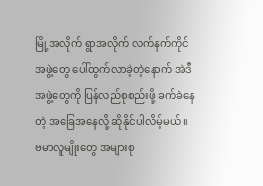မြို့အလိုက် ရွာအလိုက် လက်နက်ကိုင် အဖွဲ့တွေ ပေါ်ထွက်လာခဲ့တဲ့နောက် အဲဒီအဖွဲ့တွေကို ပြန်လည်စုစည်းဖို့ ခက်ခဲနေတဲ့ အခြေအနေလို့ ဆိုနိုင်ပါလိမ့်မယ်။
ဗမာလူမျိုးတွေ အများစု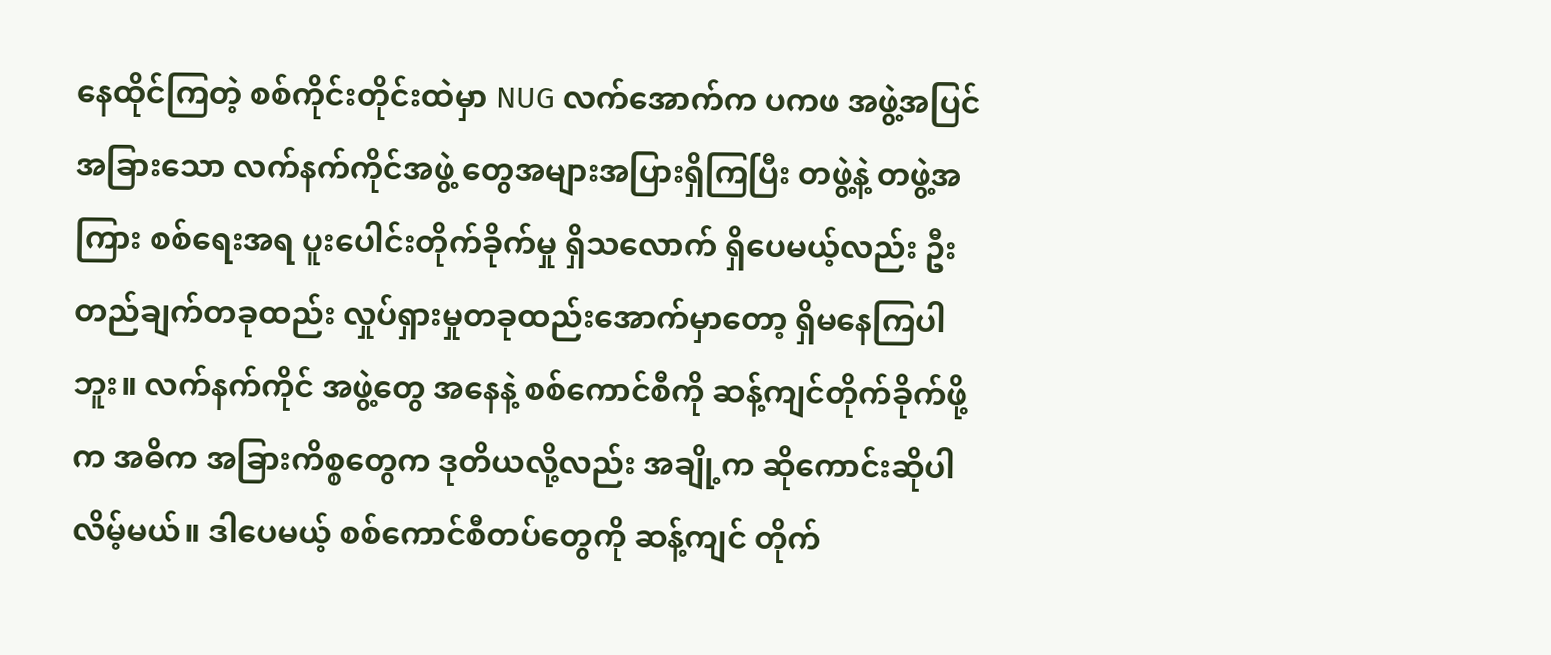နေထိုင်ကြတဲ့ စစ်ကိုင်းတိုင်းထဲမှာ NUG လက်အောက်က ပကဖ အဖွဲ့အပြင် အခြားသော လက်နက်ကိုင်အဖွဲ့ တွေအများအပြားရှိကြပြီး တဖွဲ့နဲ့ တဖွဲ့အကြား စစ်ရေးအရ ပူးပေါင်းတိုက်ခိုက်မှု ရှိသလောက် ရှိပေမယ့်လည်း ဦးတည်ချက်တခုထည်း လှုပ်ရှားမှုတခုထည်းအောက်မှာတော့ ရှိမနေကြပါဘူး။ လက်နက်ကိုင် အဖွဲ့တွေ အနေနဲ့ စစ်ကောင်စီကို ဆန့်ကျင်တိုက်ခိုက်ဖို့က အဓိက အခြားကိစ္စတွေက ဒုတိယလို့လည်း အချို့က ဆိုကောင်းဆိုပါလိမ့်မယ်။ ဒါပေမယ့် စစ်ကောင်စီတပ်တွေကို ဆန့်ကျင် တိုက်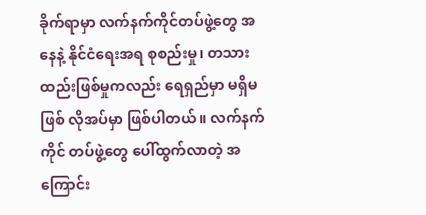ခိုက်ရာမှာ လက်နက်ကိုင်တပ်ဖွဲ့တွေ အနေနဲ့ နိုင်ငံရေးအရ စုစည်းမှု၊ တသားထည်းဖြစ်မှုကလည်း ရေရှည်မှာ မရှိမဖြစ် လိုအပ်မှာ ဖြစ်ပါတယ်။ လက်နက်ကိုင် တပ်ဖွဲ့တွေ ပေါ်ထွက်လာတဲ့ အကြောင်း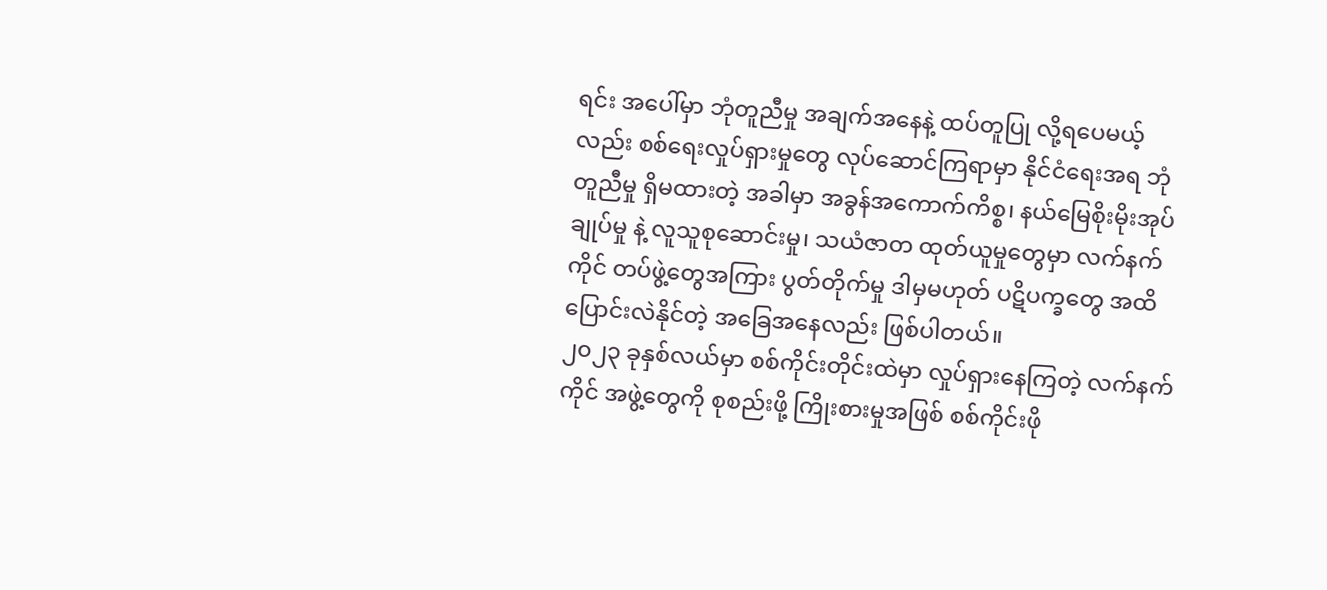ရင်း အပေါ်မှာ ဘုံတူညီမှု အချက်အနေနဲ့ ထပ်တူပြု လို့ရပေမယ့်လည်း စစ်ရေးလှုပ်ရှားမှုတွေ လုပ်ဆောင်ကြရာမှာ နိုင်ငံရေးအရ ဘုံတူညီမှု ရှိမထားတဲ့ အခါမှာ အခွန်အကောက်ကိစ္စ၊ နယ်မြေစိုးမိုးအုပ်ချုပ်မှု နဲ့ လူသူစုဆောင်းမှု၊ သယံဇာတ ထုတ်ယူမှုတွေမှာ လက်နက်ကိုင် တပ်ဖွဲ့တွေအကြား ပွတ်တိုက်မှု ဒါမှမဟုတ် ပဋိပက္ခတွေ အထိ ပြောင်းလဲနိုင်တဲ့ အခြေအနေလည်း ဖြစ်ပါတယ်။
၂၀၂၃ ခုနှစ်လယ်မှာ စစ်ကိုင်းတိုင်းထဲမှာ လှုပ်ရှားနေကြတဲ့ လက်နက်ကိုင် အဖွဲ့တွေကို စုစည်းဖို့ ကြိုးစားမှုအဖြစ် စစ်ကိုင်းဖို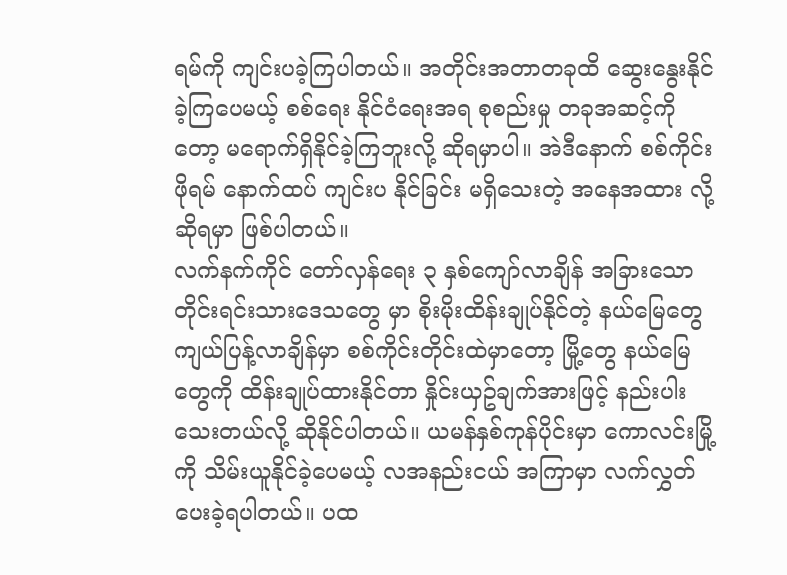ရမ်ကို ကျင်းပခဲ့ကြပါတယ်။ အတိုင်းအတာတခုထိ ဆွေးနွေးနိုင်ခဲ့ကြပေမယ့် စစ်ရေး နိုင်ငံရေးအရ စုစည်းမှု တခုအဆင့်ကိုတော့ မရောက်ရှိနိုင်ခဲ့ကြဘူးလို့ ဆိုရမှာပါ။ အဲဒီနောက် စစ်ကိုင်းဖိုရမ် နောက်ထပ် ကျင်းပ နိုင်ခြင်း မရှိသေးတဲ့ အနေအထား လို့ဆိုရမှာ ဖြစ်ပါတယ်။
လက်နက်ကိုင် တော်လှန်ရေး ၃ နှစ်ကျော်လာချိန် အခြားသော တိုင်းရင်းသားဒေသတွေ မှာ စိုးမိုးထိန်းချုပ်နိုင်တဲ့ နယ်မြေတွေ ကျယ်ပြန့်လာချိန်မှာ စစ်ကိုင်းတိုင်းထဲမှာတော့ မြို့တွေ နယ်မြေတွေကို ထိန်းချုပ်ထားနိုင်တာ နှိုင်းယှဥ်ချက်အားဖြင့် နည်းပါးသေးတယ်လို့ ဆိုနိုင်ပါတယ်။ ယမန်နှစ်ကုန်ပိုင်းမှာ ကောလင်းမြို့ကို သိမ်းယူနိုင်ခဲ့ပေမယ့် လအနည်းငယ် အကြာမှာ လက်လွှတ်ပေးခဲ့ရပါတယ်။ ပထ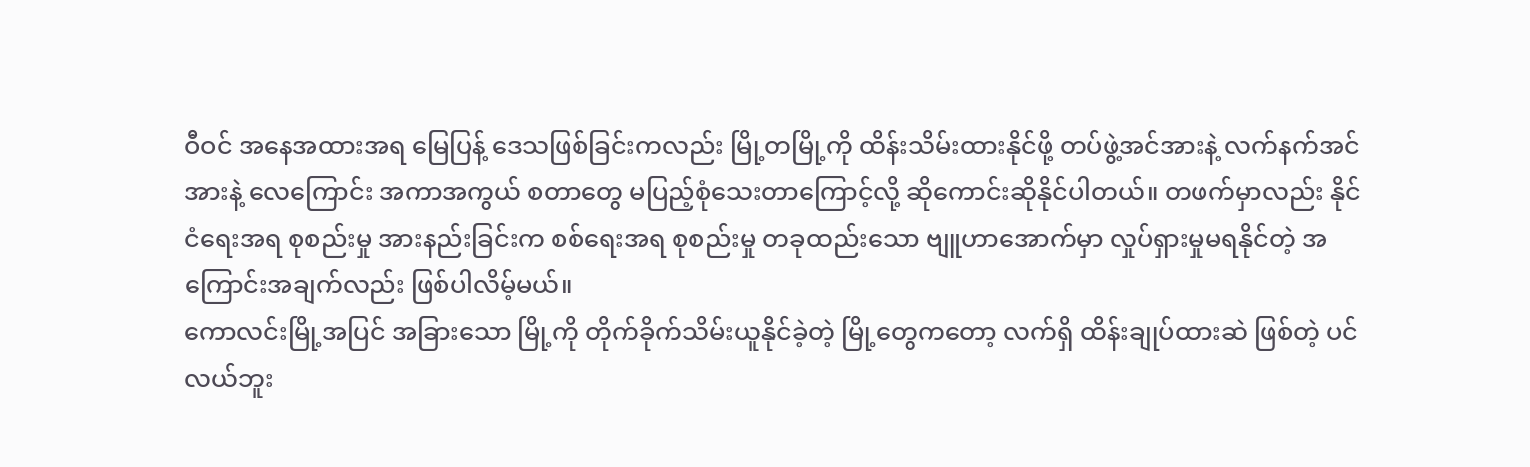ဝီဝင် အနေအထားအရ မြေပြန့် ဒေသဖြစ်ခြင်းကလည်း မြို့တမြို့ကို ထိန်းသိမ်းထားနိုင်ဖို့ တပ်ဖွဲ့အင်အားနဲ့ လက်နက်အင်အားနဲ့ လေကြောင်း အကာအကွယ် စတာတွေ မပြည့်စုံသေးတာကြောင့်လို့ ဆိုကောင်းဆိုနိုင်ပါတယ်။ တဖက်မှာလည်း နိုင်ငံရေးအရ စုစည်းမှု အားနည်းခြင်းက စစ်ရေးအရ စုစည်းမှု တခုထည်းသော ဗျူဟာအောက်မှာ လှုပ်ရှားမှုမရနိုင်တဲ့ အကြောင်းအချက်လည်း ဖြစ်ပါလိမ့်မယ်။
ကောလင်းမြို့အပြင် အခြားသော မြို့ကို တိုက်ခိုက်သိမ်းယူနိုင်ခဲ့တဲ့ မြို့တွေကတော့ လက်ရှိ ထိန်းချုပ်ထားဆဲ ဖြစ်တဲ့ ပင်လယ်ဘူး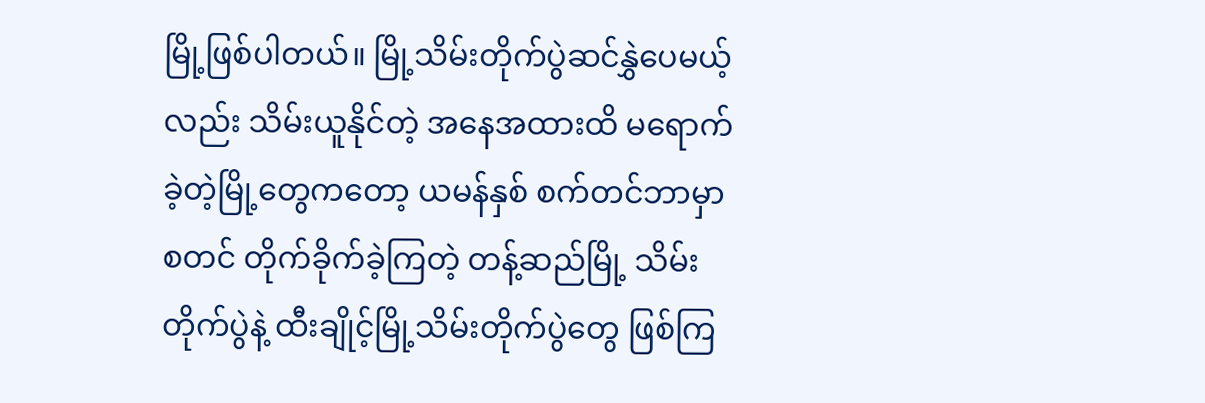မြို့ဖြစ်ပါတယ်။ မြို့သိမ်းတိုက်ပွဲဆင်နွှဲပေမယ့်လည်း သိမ်းယူနိုင်တဲ့ အနေအထားထိ မရောက်ခဲ့တဲ့မြို့တွေကတော့ ယမန်နှစ် စက်တင်ဘာမှာ စတင် တိုက်ခိုက်ခဲ့ကြတဲ့ တန့်ဆည်မြို့ သိမ်းတိုက်ပွဲနဲ့ ထီးချိုင့်မြို့သိမ်းတိုက်ပွဲတွေ ဖြစ်ကြ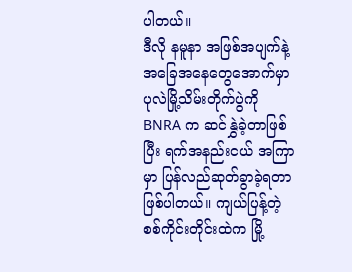ပါတယ်။
ဒီလို နမူနာ အဖြစ်အပျက်နဲ့ အခြေအနေတွေအောက်မှာ ပုလဲမြို့သိမ်းတိုက်ပွဲကို BNRA က ဆင်နွှဲခဲ့တာဖြစ်ပြီး ရက်အနည်းငယ် အကြာမှာ ပြန်လည်ဆုတ်ခွာခဲ့ရတာ ဖြစ်ပါတယ်။ ကျယ်ပြန့်တဲ့ စစ်ကိုင်းတိုင်းထဲက မြို့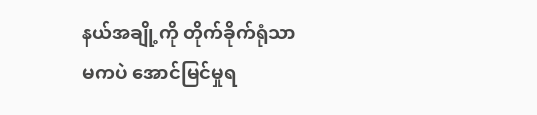နယ်အချို့ကို တိုက်ခိုက်ရုံသာမကပဲ အောင်မြင်မှုရ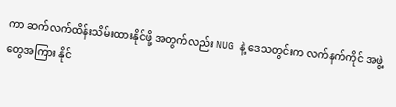ကာ ဆက်လက်ထိန်းသိမ်းထားနိုင်ဖို့ အတွက်လည်း NUG နဲ့ ဒေသတွင်းက လက်နက်ကိုင် အဖွဲ့တွေအကြား နိုင်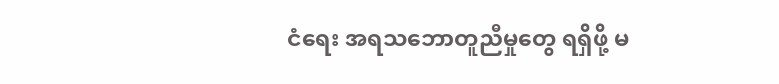ငံရေး အရသဘောတူညီမှုတွေ ရရှိဖို့ မ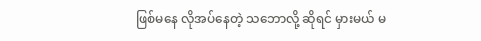ဖြစ်မနေ လိုအပ်နေတဲ့ သဘောလို့ ဆိုရင် မှားမယ် မ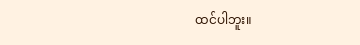ထင်ပါဘူး။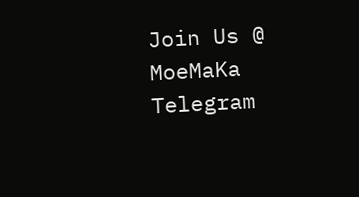Join Us @ MoeMaKa Telegram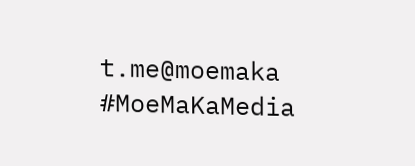t.me@moemaka
#MoeMaKaMedia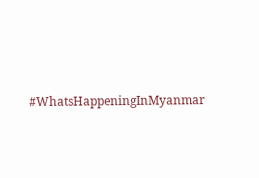#WhatsHappeningInMyanmar